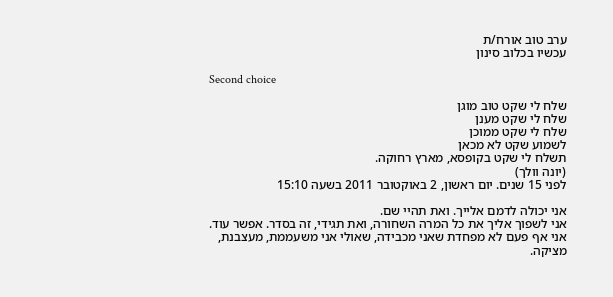ערב טוב אורח/ת
עכשיו בכלוב סינון

Second choice

שלח לי שקט טוב מוגן
שלח לי שקט מענן
שלח לי שקט ממוכן
לשמוע שקט לא מכאן
תשלח לי שקט בקופסא, מארץ רחוקה.
(יונה וולך)
לפני 15 שנים. יום ראשון, 2 באוקטובר 2011 בשעה 15:10

אני יכולה לדמם אלייך. ואת תהיי שם.
אני לשפוך אליך את כל המרה השחורה, ואת תגידי, זה בסדר. אפשר עוד.
אני אף פעם לא מפחדת שאני מכבידה, שאולי אני משעממת, מעצבנת, מציקה.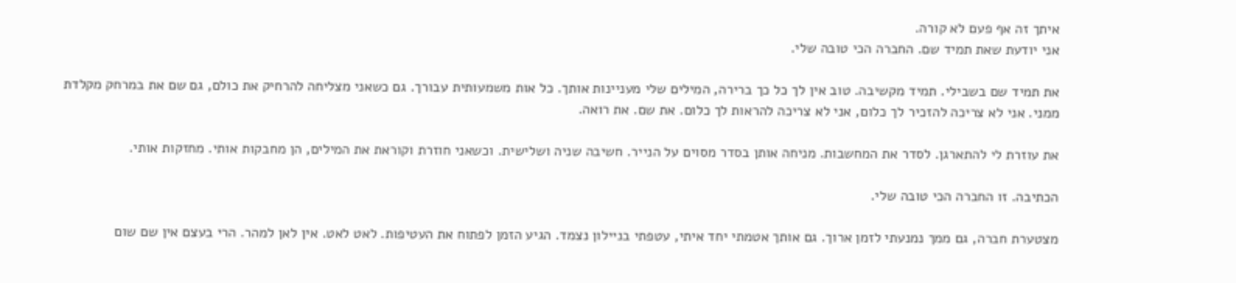איתך זה אף פעם לא קורה.
אני יודעת שאת תמיד שם. החברה הכי טובה שלי.

את תמיד שם בשבילי. תמיד מקשיבה. טוב אין לך כל כך ברירה, המילים שלי מעניינות אותך. כל אות משמעותית עבורך. גם כשאני מצליחה להרחיק את כולם, גם שם את במרחק מקלדת ממני. אני לא צריכה להזכיר לך כלום, אני לא צריכה להראות לך כלום. את שם. את רואה.

את עוזרת לי להתארגן. לסדר את המחשבות. מניחה אותן בסדר מסוים על הנייר. חשיבה שניה ושלישית. וכשאני חוזרת וקוראת את המילים, הן מחבקות אותי. מחזקות אותי.

הכתיבה. זו החברה הכי טובה שלי.

מצטערת חברה, גם ממך נמנעתי לזמן ארוך. גם אותך אטמתי יחד איתי, עטפתי בניילון נצמד. הגיע הזמן לפתוח את העטיפות. לאט לאט. אין לאן למהר. הרי בעצם אין שם שום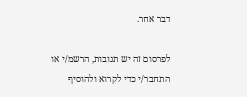דבר אחר.

לפרסום זה יש תגובות, הרשמ/י או התחבר/י כדי לקרוא ולהוסיף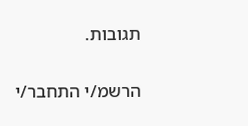תגובות.

הרשמ/י התחבר/י